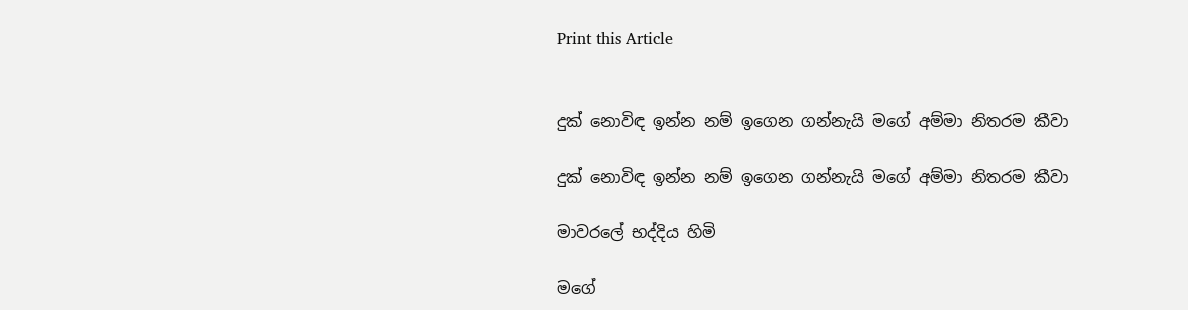Print this Article


දුක් නොවිඳ ඉන්න නම් ඉගෙන ගන්නැයි මගේ අම්මා නිතරම කීවා

දුක් නොවිඳ ඉන්න නම් ඉගෙන ගන්නැයි මගේ අම්මා නිතරම කීවා

මාවරලේ භද්දිය හිමි

මගේ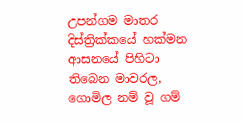උපන්ගම මාතර දිස්ත්‍රික්කයේ හක්මන ආසනයේ පිහිටා තිබෙන මාවරල, ගොමිල නම් වූ ගම්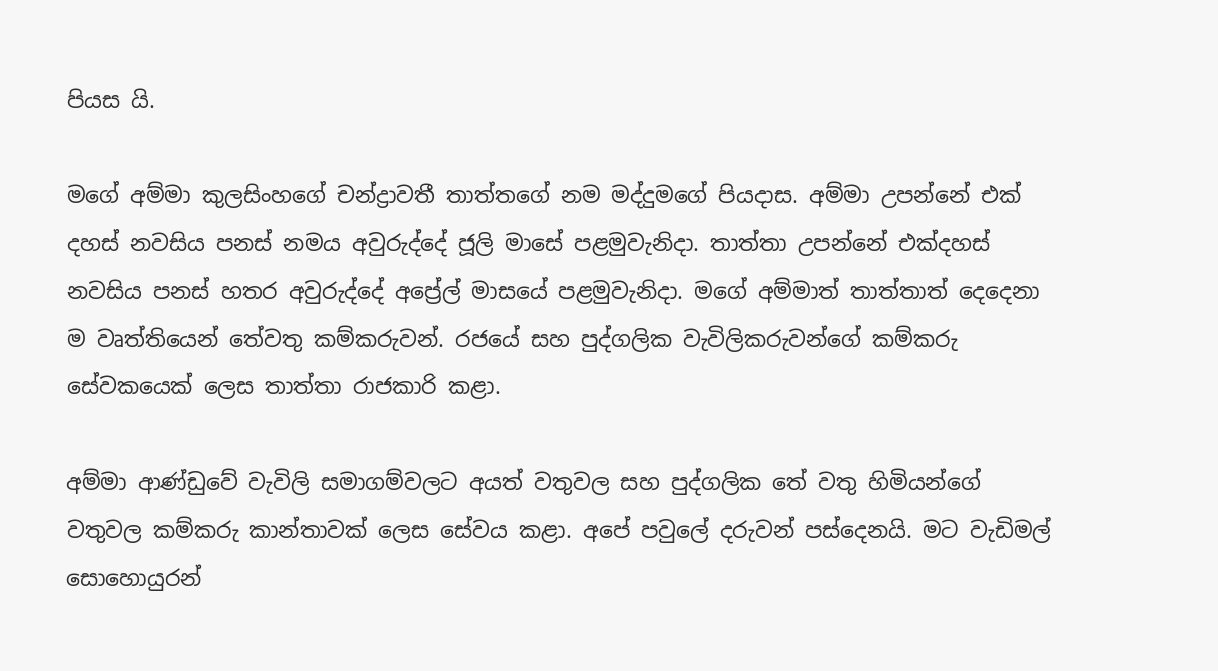පියස යි.

මගේ අම්මා කුලසිංහගේ චන්ද්‍රාවතී තාත්තගේ නම මද්දුමගේ පියදාස. අම්මා උපන්නේ එක් දහස් නවසිය පනස් නමය අවුරුද්දේ ජූලි මාසේ පළමුවැනිදා. තාත්තා උපන්නේ එක්දහස් නවසිය පනස් හතර අවුරුද්දේ අප්‍රේල් මාසයේ පළමුවැනිදා. මගේ අම්මාත් තාත්තාත් දෙදෙනා ම වෘත්තියෙන් තේවතු කම්කරුවන්. රජයේ සහ පුද්ගලික වැවිලිකරුවන්ගේ කම්කරු සේවකයෙක් ලෙස තාත්තා රාජකාරි කළා.

අම්මා ආණ්ඩුවේ වැවිලි සමාගම්වලට අයත් වතුවල සහ පුද්ගලික තේ වතු හිමියන්ගේ වතුවල කම්කරු කාන්තාවක් ලෙස සේවය කළා. අපේ පවුලේ දරුවන් පස්දෙනයි. මට වැඩිමල් සොහොයුරන්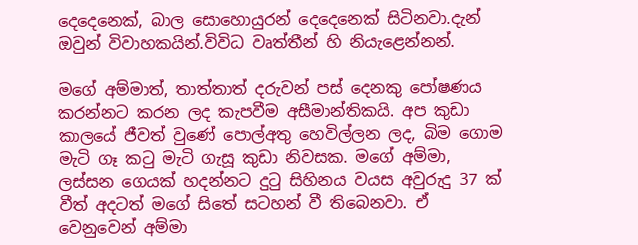දෙදෙනෙක්, බාල සොහොයුරන් දෙදෙනෙක් සිටිනවා.දැන් ඔවුන් විවාහකයින්.විවිධ වෘත්තීන් හි නියැළෙන්නන්.

මගේ අම්මාත්, තාත්තාත් දරුවන් පස් දෙනකු පෝෂණය කරන්නට කරන ලද කැපවීම අසීමාන්තිකයි. අප කුඩා කාලයේ ජීවත් වුණේ පොල්අතු හෙවිල්ලන ලද, බිම ගොම මැටි ගෑ කටු මැටි ගැසූ කුඩා නිවසක. මගේ අම්මා, ලස්සන ගෙයක් හදන්නට දුටු සිහිනය වයස අවුරුදු 37 ක් වීත් අදටත් මගේ සිතේ සටහන් වී තිබෙනවා. ඒ වෙනුවෙන් අම්මා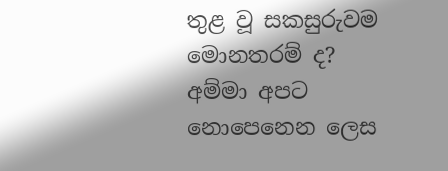තුළ වූ සකසුරුවම මොනතරම් ද? අම්මා අපට නොපෙනෙන ලෙස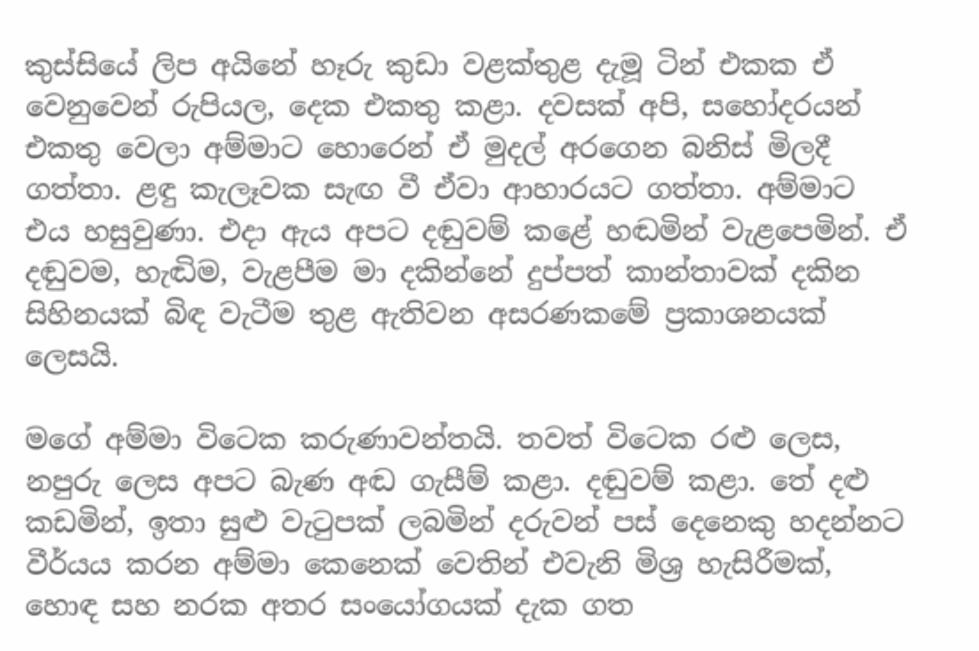කුස්සියේ ලිප අයිනේ හෑරු කුඩා වළක්තුළ දැමූ ටින් එකක ඒ වෙනුවෙන් රුපියල, දෙක එකතු කළා. දවසක් අපි, සහෝදරයන් එකතු වෙලා අම්මාට හොරෙන් ඒ මුදල් අරගෙන බනිස් මිලදී ගත්තා. ළඳු කැලෑවක සැඟ වී ඒවා ආහාරයට ගත්තා. අම්මාට එය හසුවුණා. එදා ඇය අපට දඬුවම් කළේ හඬමින් වැළපෙමින්. ඒ දඬුවම, හැඬිම, වැළපීම මා දකින්නේ දුප්පත් කාන්තාවක් දකින සිහිනයක් බිඳ වැටීම තුළ ඇතිවන අසරණකමේ ප්‍රකාශනයක් ලෙසයි.

මගේ අම්මා විටෙක කරුණාවන්තයි. තවත් විටෙක රළු ලෙස, නපුරු ලෙස අපට බැණ අඬ ගැසීම් කළා. දඬුවම් කළා. තේ දළු කඩමින්, ඉතා සුළු වැටුපක් ලබමින් දරුවන් පස් දෙනෙකු හදන්නට වීර්යය කරන අම්මා කෙනෙක් වෙතින් එවැනි මිශ්‍ර හැසිරීමක්, හොඳ සහ නරක අතර සංයෝගයක් දැක ගත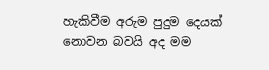හැකිවීම අරුම පුදුම දෙයක් නොවන බවයි අද මම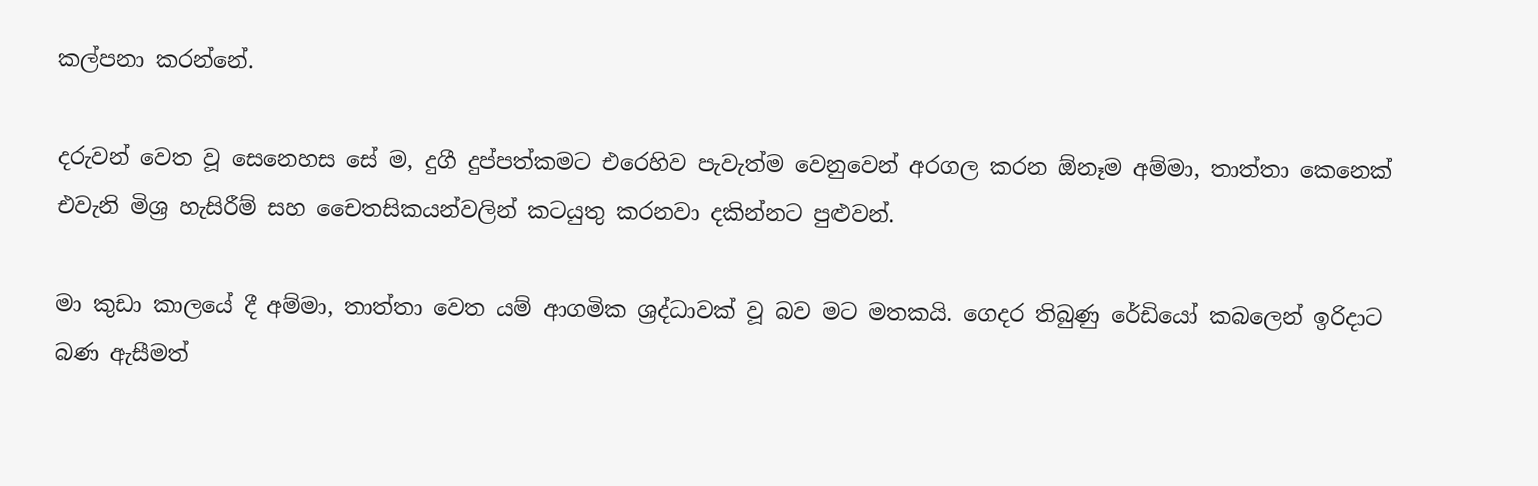කල්පනා කරන්නේ.

දරුවන් වෙත වූ සෙනෙහස සේ ම, දුගී දුප්පත්කමට එරෙහිව පැවැත්ම වෙනුවෙන් අරගල කරන ඕනෑම අම්මා, තාත්තා කෙනෙක් එවැනි මිශ්‍ර හැසිරීම් සහ චෛතසිකයන්වලින් කටයුතු කරනවා දකින්නට පුළුවන්.

මා කුඩා කාලයේ දී අම්මා, තාත්තා වෙත යම් ආගමික ශ්‍රද්ධාවක් වූ බව මට මතකයි. ගෙදර තිබුණු රේඩියෝ කබලෙන් ඉරිදාට බණ ඇසීමත්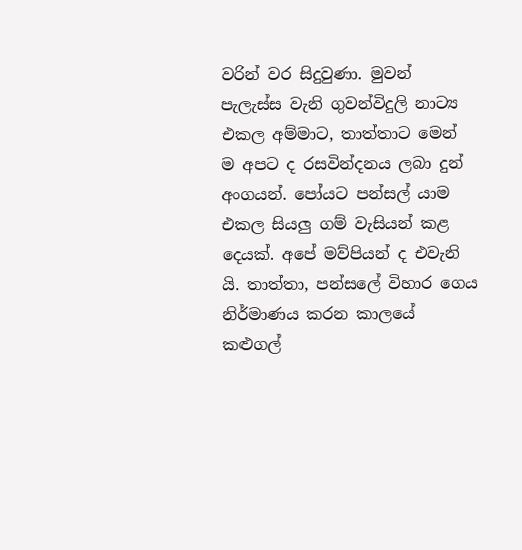වරින් වර සිදුවුණා. මුවන් පැලැස්ස වැනි ගුවන්විදුලි නාට්‍ය එකල අම්මාට, තාත්තාට මෙන් ම අපට ද රසවින්දනය ලබා දුන් අංගයන්. පෝයට පන්සල් යාම එකල සියලු ගම් වැසියන් කළ දෙයක්. අපේ මව්පියන් ද එවැනි යි. තාත්තා, පන්සලේ විහාර ගෙය නිර්මාණය කරන කාලයේ කළුගල්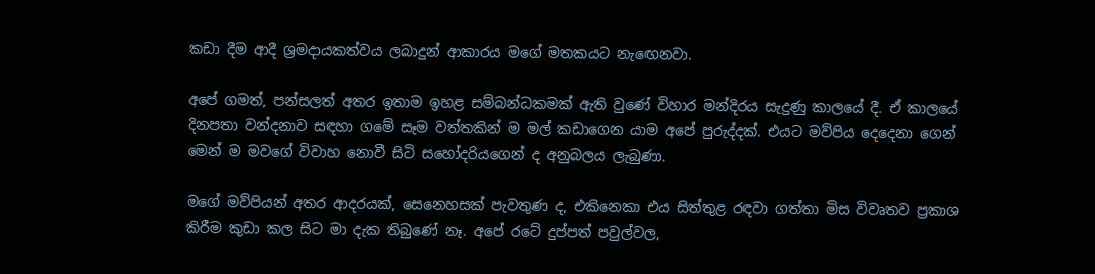කඩා දීම ආදී ශ්‍රමදායකත්වය ලබාදුන් ආකාරය මගේ මතකයට නැඟෙනවා.

අපේ ගමත්, පන්සලත් අතර ඉතාම ඉහළ සම්බන්ධකමක් ඇති වුණේ විහාර මන්දිරය සැදුණු කාලයේ දී. ඒ කාලයේ දිනපතා වන්දනාව සඳහා ගමේ සෑම වත්තකින් ම මල් කඩාගෙන යාම අපේ පුරුද්දක්. එයට මව්පිය දෙදෙනා ගෙන් මෙන් ම මවගේ විවාහ නොවී සිටි සහෝදරියගෙන් ද අනුබලය ලැබුණා.

මගේ මව්පියන් අතර ආදරයක්, සෙනෙහසක් පැවතුණ ද, එකිනෙකා එය සිත්තුළ රඳවා ගත්තා මිස විවෘතව ප්‍රකාශ කිරීම කුඩා කල සිට මා දැක තිබුණේ නෑ. අපේ රටේ දුප්පත් පවුල්වල,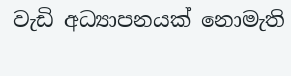වැඩි අධ්‍යාපනයක් නොමැති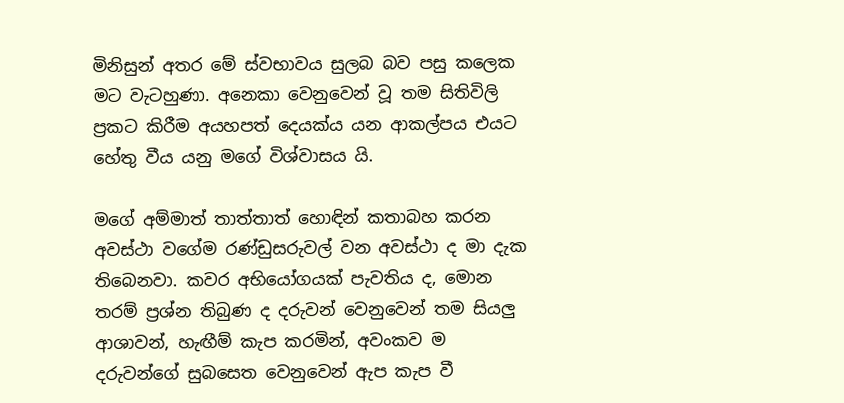මිනිසුන් අතර මේ ස්වභාවය සුලබ බව පසු කලෙක මට වැටහුණා. අනෙකා වෙනුවෙන් වූ තම සිතිවිලි ප්‍රකට කිරීම අයහපත් දෙයක්ය යන ආකල්පය එයට හේතු වීය යනු මගේ විශ්වාසය යි.

මගේ අම්මාත් තාත්තාත් හොඳින් කතාබහ කරන අවස්ථා වගේම රණ්ඩුසරුවල් වන අවස්ථා ද මා දැක තිබෙනවා. කවර අභියෝගයක් පැවතිය ද, මොන තරම් ප්‍රශ්න තිබුණ ද දරුවන් වෙනුවෙන් තම සියලු ආශාවන්, හැඟීම් කැප කරමින්, අවංකව ම දරුවන්ගේ සුබසෙත වෙනුවෙන් ඇප කැප වී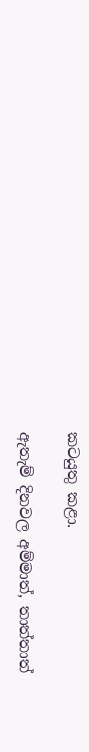කටයුතු කළා.

ඇතැම් දිනවල අම්මාත්, තාත්තාත්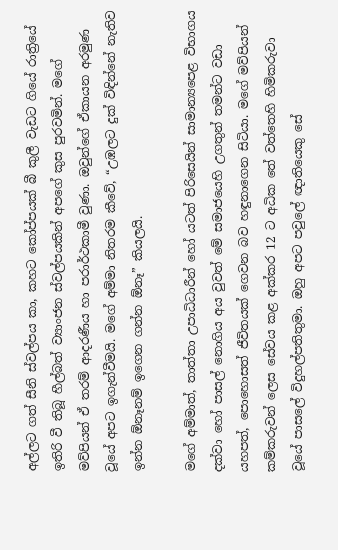අල්ලට ගත් සීනි ස්වල්පය කා, කහට කෝප්පයක් බී කුලී වැඩට ගියේ රාත්‍රියේ ඉතිරි වී තිබූ හීල්බත් ව්‍යාංජන ස්වල්පයකින් අපගේ කුස පුරවමින්. මගේ මව්පියන් ඒ තරම් ආදරණීය හා පරාර්ථකාමී වුණා. ඔවුන්ගේ ඒකායන අරමුණ වූයේ අපට ඉගැන්වීමයි. මගේ අම්මා නිතරම කීවේ, “උඹලට දුක් විඳින්නේ නැතිව ඉන්න ඕනෑනම් ඉගෙන ගන්න ඕනෑ” කියලයි.

මගේ අම්මාත්, තාත්තා උපාධිධාරීන් හෝ යටත් පිරිසෙයින් සාමාන්‍යපෙළ විභාගය දක්වා හෝ පාසල් නොගිය අය වුවත් මේ සමාජයෙහි උගතුන් තමන්ට වඩා යහපත්, පොහොසත් ජීවිතයක් ගෙවන බව හඳුනාගෙන සිටියා. මගේ මව්පියන් කම්කරුවන් ලෙස සේවය කළ අක්කර 12 ට අධික තේ වත්තෙහි හිමිකරුවා වූයේ පාසලේ විදුහල්පතිතුමා. ඔහු අපට පවුලේ ඥාතියෙකු සේ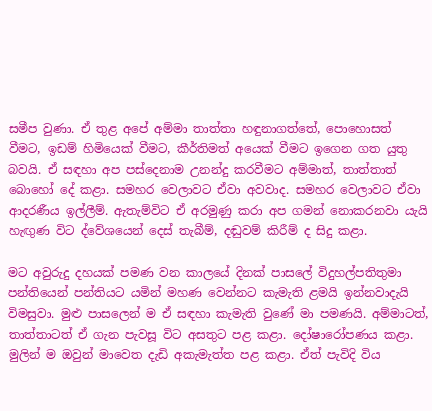සමීප වුණා. ඒ තුළ අපේ අම්මා තාත්තා හඳුනාගත්තේ, පොහොසත් වීමට, ඉඩම් හිමියෙක් වීමට, කීර්තිමත් අයෙක් වීමට ඉගෙන ගත යුතු බවයි. ඒ සඳහා අප පස්දෙනාම උනන්දු කරවීමට අම්මාත්, තාත්තාත් බොහෝ දේ කළා. සමහර වෙලාවට ඒවා අවවාද. සමහර වෙලාවට ඒවා ආදරණීය ඉල්ලීම්. ඇතැම්විට ඒ අරමුණු කරා අප ගමන් නොකරනවා යැයි හැඟුණ විට ද්වේශයෙන් දෙස් තැබීම්, දඬුවම් කිරීම් ද සිදු කළා.

මට අවුරුදු දහයක් පමණ වන කාලයේ දිනක් පාසලේ විදුහල්පතිතුමා පන්තියෙන් පන්තියට යමින් මහණ වෙන්නට කැමැති ළමයි ඉන්නවාදැයි විමසුවා. මුළු පාසලෙන් ම ඒ සඳහා කැමැති වුණේ මා පමණයි. අම්මාටත්, තාත්තාටත් ඒ ගැන පැවසූ විට අසතුට පළ කළා. දෝෂාරෝපණය කළා. මුලින් ම ඔවුන් මාවෙත දැඩි අකැමැත්ත පළ කළා. ඒත් පැවිදි විය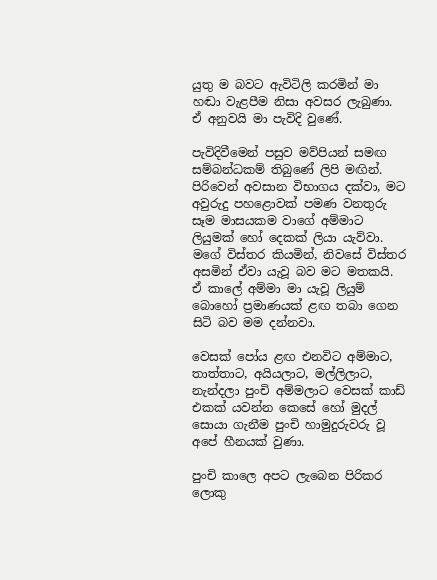යුතු ම බවට ඇවිටිලි කරමින් මා හඬා වැළපීම නිසා අවසර ලැබුණා. ඒ අනුවයි මා පැවිදි වුණේ.

පැවිදිවීමෙන් පසුව මව්පියන් සමඟ සම්බන්ධකම් තිබුණේ ලිපි මඟින්. පිරිවෙන් අවසාන විභාගය දක්වා, මට අවුරුදු පහළොවක් පමණ වනතුරු සෑම මාසයකම වාගේ අම්මාට ලියුමක් හෝ දෙකක් ලියා යැව්වා. මගේ විස්තර කියමින්, නිවසේ විස්තර අසමින් ඒවා යැවූ බව මට මතකයි. ඒ කාලේ අම්මා මා යැවූ ලියුම් බොහෝ ප්‍රමාණයක් ළඟ තබා ගෙන සිටි බව මම දන්නවා.

වෙසක් පෝය ළඟ එනවිට අම්මාට, තාත්තාට, අයියලාට, මල්ලිලාට, නැන්දලා පුංචි අම්මලාට වෙසක් කාඩ් එකක් යවන්න කෙසේ හෝ මුදල් සොයා ගැනීම පුංචි හාමුදුරුවරු වූ අපේ හීනයක් වුණා.

පුංචි කාලෙ අපට ලැබෙන පිරිකර ලොකු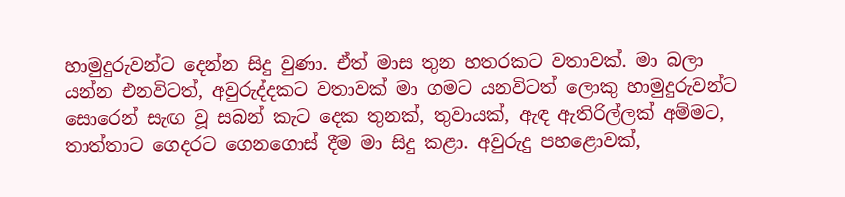හාමුදුරුවන්ට දෙන්න සිදු වුණා. ඒත් මාස තුන හතරකට වතාවක්. මා බලා යන්න එනවිටත්, අවුරුද්දකට වතාවක් මා ගමට යනවිටත් ලොකු හාමුදුරුවන්ට සොරෙන් සැඟ වූ සබන් කැට දෙක තුනක්, තුවායක්, ඇඳ ඇතිරිල්ලක් අම්මට, තාත්තාට ගෙදරට ගෙනගොස් දීම මා සිදු කළා. අවුරුදු පහළොවක්,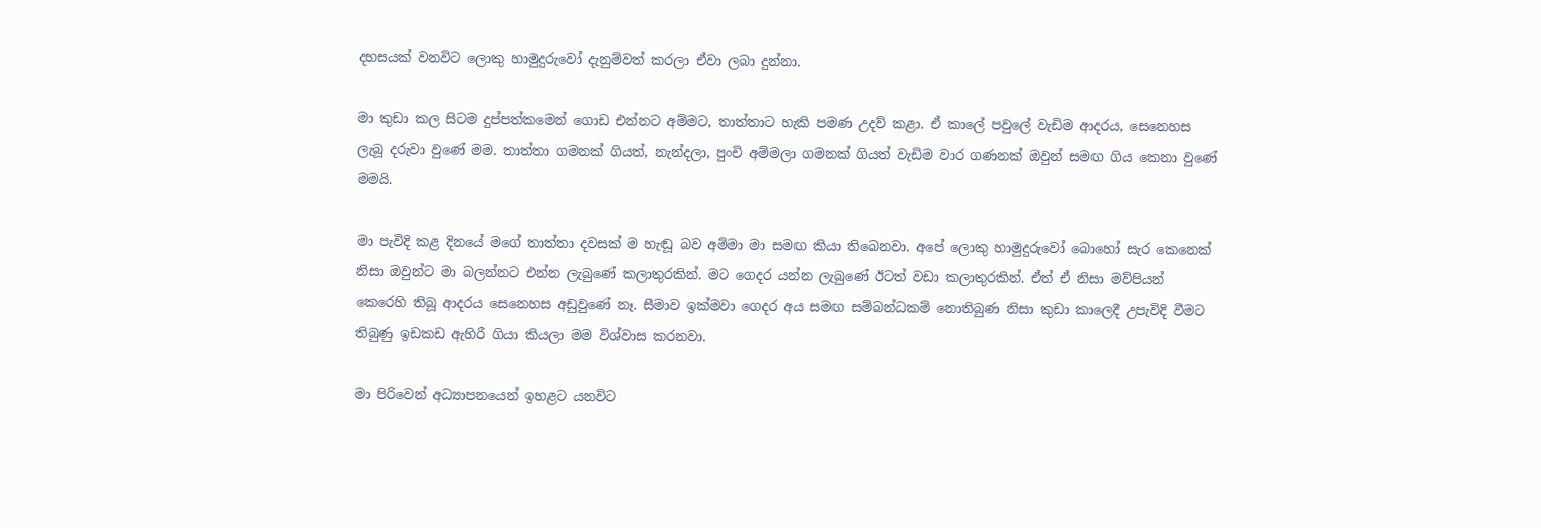දහසයක් වනවිට ලොකු හාමුදුරුවෝ දැනුම්වත් කරලා ඒවා ලබා දුන්නා.

මා කුඩා කල සිටම දුප්පත්කමෙන් ගොඩ එන්නට අම්මට, තාත්තාට හැකි පමණ උදව් කළා. ඒ කාලේ පවුලේ වැඩිම ආදරය, සෙනෙහස ලැබූ දරුවා වුණේ මම. තාත්තා ගමනක් ගියත්, නැන්දලා, පුංචි අම්මලා ගමනක් ගියත් වැඩිම වාර ගණනක් ඔවුන් සමඟ ගිය කෙනා වුණේ මමයි.

මා පැවිදි කළ දිනයේ මගේ තාත්තා දවසක් ම හැඬූ බව අම්මා මා සමඟ කියා තිබෙනවා. අපේ ලොකු හාමුදුරුවෝ බොහෝ සැර කෙනෙක් නිසා ඔවුන්ට මා බලන්නට එන්න ලැබුණේ කලාතුරකින්. මට ගෙදර යන්න ලැබුණේ ඊටත් වඩා කලාතුරකින්. ඒත් ඒ නිසා මව්පියන් කෙරෙහි තිබූ ආදරය සෙනෙහස අඩුවුණේ නෑ. සීමාව ඉක්මවා ගෙදර අය සමඟ සම්බන්ධකම් නොතිබුණ නිසා කුඩා කාලෙදී උපැවිදි වීමට තිබුණු ඉඩකඩ ඇහිරී ගියා කියලා මම විශ්වාස කරනවා.

මා පිරිවෙන් අධ්‍යාපනයෙන් ඉහළට යනවිට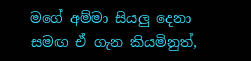මගේ අම්මා සියලු දෙනා සමඟ ඒ ගැන කියමිනුත්,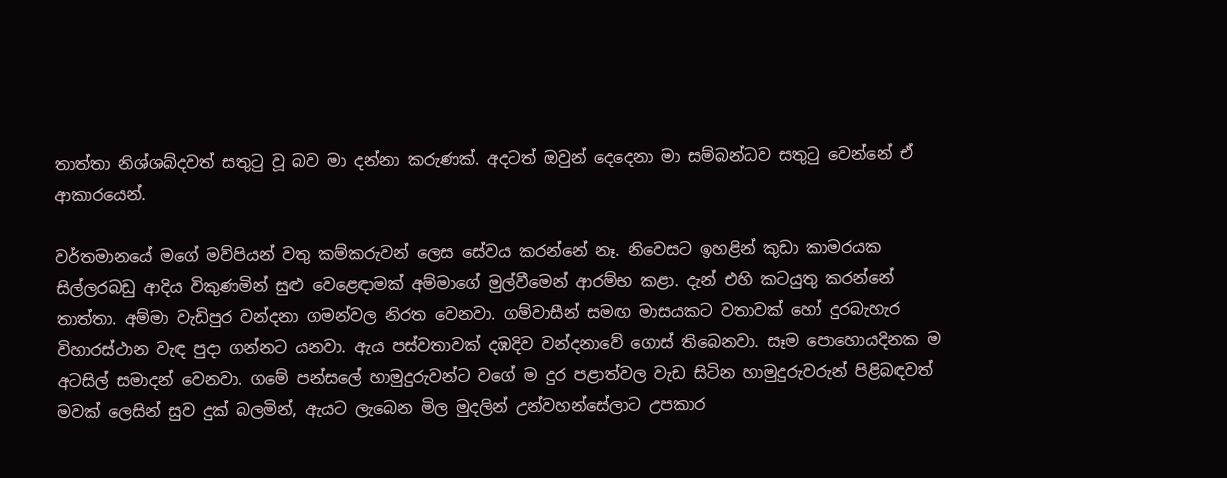තාත්තා නිශ්ශබ්දවත් සතුටු වූ බව මා දන්නා කරුණක්. අදටත් ඔවුන් දෙදෙනා මා සම්බන්ධව සතුටු වෙන්නේ ඒ ආකාරයෙන්.

වර්තමානයේ මගේ මව්පියන් වතු කම්කරුවන් ලෙස සේවය කරන්නේ නෑ. නිවෙසට ඉහළින් කුඩා කාමරයක සිල්ලරබඩු ආදිය විකුණමින් සුළු වෙළෙඳාමක් අම්මාගේ මුල්වීමෙන් ආරම්භ කළා. දැන් එහි කටයුතු කරන්නේ තාත්තා. අම්මා වැඩිපුර වන්දනා ගමන්වල නිරත වෙනවා. ගම්වාසීන් සමඟ මාසයකට වතාවක් හෝ දුරබැහැර විහාරස්ථාන වැඳ පුදා ගන්නට යනවා. ඇය පස්වතාවක් දඹදිව වන්දනාවේ ගොස් තිබෙනවා. සෑම පොහොයදිනක ම අටසිල් සමාදන් වෙනවා. ගමේ පන්සලේ හාමුදුරුවන්ට වගේ ම දුර පළාත්වල වැඩ සිටින හාමුදුරුවරුන් පිළිබඳවත් මවක් ලෙසින් සුව දුක් බලමින්, ඇයට ලැබෙන මිල මුදලින් උන්වහන්සේලාට උපකාර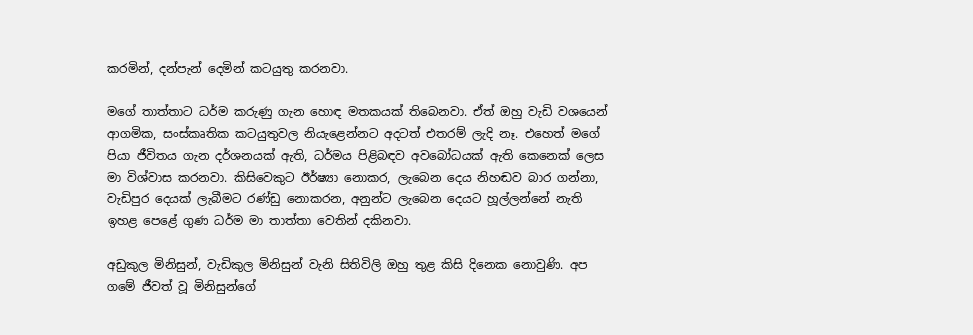කරමින්, දන්පැන් දෙමින් කටයුතු කරනවා.

මගේ තාත්තාට ධර්ම කරුණු ගැන හොඳ මතකයක් තිබෙනවා. ඒත් ඔහු වැඩි වශයෙන් ආගමික, සංස්කෘතික කටයුතුවල නියැළෙන්නට අදටත් එතරම් ලැදි නෑ. එහෙත් මගේ පියා ජීවිතය ගැන දර්ශනයක් ඇති, ධර්මය පිළිබඳව අවබෝධයක් ඇති කෙනෙක් ලෙස මා විශ්වාස කරනවා. කිසිවෙකුට ඊර්ෂ්‍යා නොකර, ලැබෙන දෙය නිහඬව බාර ගන්නා, වැඩිපුර දෙයක් ලැබීමට රණ්ඩු නොකරන, අනුන්ට ලැබෙන දෙයට හූල්ලන්නේ නැති ඉහළ පෙළේ ගුණ ධර්ම මා තාත්තා වෙතින් දකිනවා.

අඩුකුල මිනිසුන්, වැඩිකුල මිනිසුන් වැනි සිතිවිලි ඔහු තුළ කිසි දිනෙක නොවුණි. අප ගමේ ජීවත් වූ මිනිසුන්ගේ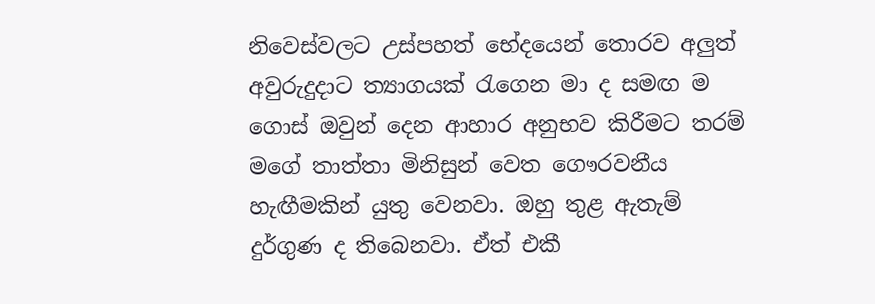නිවෙස්වලට උස්පහත් භේදයෙන් තොරව අලුත් අවුරුදුදාට ත්‍යාගයක් රැගෙන මා ද සමඟ ම ගොස් ඔවුන් දෙන ආහාර අනුභව කිරීමට තරම් මගේ තාත්තා මිනිසුන් වෙත ගෞරවනීය හැඟීමකින් යුතු වෙනවා. ඔහු තුළ ඇතැම් දුර්ගුණ ද තිබෙනවා. ඒත් එකී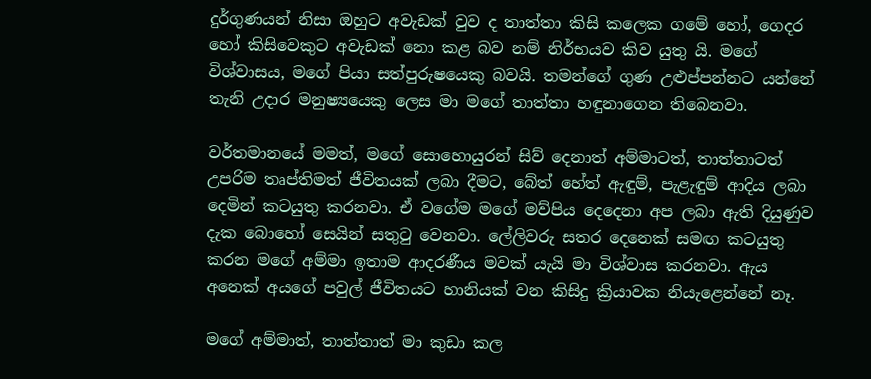දුර්ගුණයන් නිසා ඔහුට අවැඩක් වුව ද තාත්තා කිසි කලෙක ගමේ හෝ, ගෙදර හෝ කිසිවෙකුට අවැඩක් නො කළ බව නම් නිර්භයව කිව යුතු යි. මගේ විශ්වාසය, මගේ පියා සත්පුරුෂයෙකු බවයි. තමන්ගේ ගුණ උළුප්පන්නට යන්නේ තැනි උදාර මනුෂ්‍යයෙකු ලෙස මා මගේ තාත්තා හඳුනාගෙන තිබෙනවා.

වර්තමානයේ මමත්, මගේ සොහොයුරන් සිව් දෙනාත් අම්මාටත්, තාත්තාටත් උපරිම තෘප්තිමත් ජීවිතයක් ලබා දීමට, බේත් හේත් ඇඳුම්, පැළැඳුම් ආදිය ලබා දෙමින් කටයුතු කරනවා. ඒ වගේම මගේ මව්පිය දෙදෙනා අප ලබා ඇති දියුණුව දැක බොහෝ සෙයින් සතුටු වෙනවා. ලේලිවරු සතර දෙනෙක් සමඟ කටයුතු කරන මගේ අම්මා ඉතාම ආදරණීය මවක් යැයි මා විශ්වාස කරනවා. ඇය අනෙක් අයගේ පවුල් ජීවිතයට හානියක් වන කිසිදු ක්‍රියාවක නියැළෙන්නේ නෑ.

මගේ අම්මාත්, තාත්තාත් මා කුඩා කල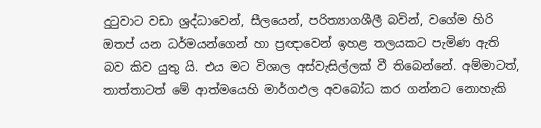දුටුවාට වඩා ශ්‍රද්ධාවෙන්, සීලයෙන්, පරිත්‍යාගශීලී බවින්, වගේම හිරි ඔතප් යන ධර්මයන්ගෙන් හා ප්‍රඥාවෙන් ඉහළ තලයකට පැමිණ ඇති බව කිව යුතු යි. එය මට විශාල අස්වැසිල්ලක් වී තිබෙන්නේ. අම්මාටත්, තාත්තාටත් මේ ආත්මයෙහි මාර්ගඵල අවබෝධ කර ගන්නට නොහැකි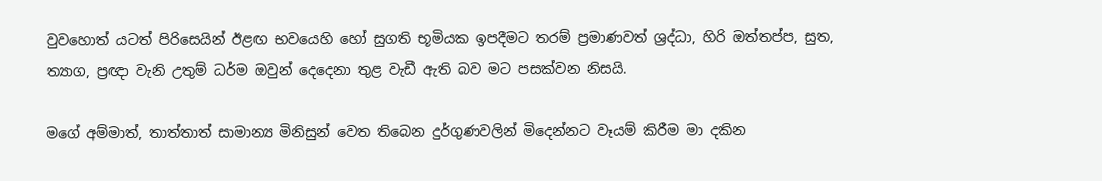වුවහොත් යටත් පිරිසෙයින් ඊළඟ භවයෙහි හෝ සුගති භූමියක ඉපදීමට තරම් ප්‍රමාණවත් ශ්‍රද්ධා, හිරි ඔත්තප්ප, සුත, ත්‍යාග, ප්‍රඥා වැනි උතුම් ධර්ම ඔවුන් දෙදෙනා තුළ වැඩී ඇති බව මට පසක්වන නිසයි.

මගේ අම්මාත්, තාත්තාත් සාමාන්‍ය මිනිසුන් වෙත තිබෙන දුර්ගුණවලින් මිදෙන්නට වෑයම් කිරීම මා දකින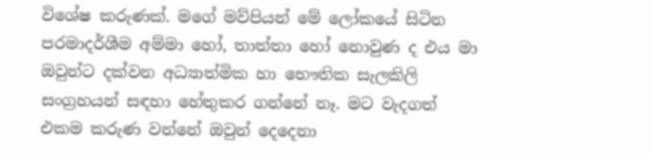විශේෂ කරුණක්. මගේ මව්පියන් මේ ලෝකයේ සිටින පරමාදර්ශීම අම්මා හෝ, තාත්තා හෝ නොවුණ ද එය මා ඔවුන්ට දක්වන අධ්‍යාත්මික හා භෞතික සැලකිලි සංග්‍රහයන් සඳහා හේතුකර ගන්නේ නෑ. මට වැදගත් එකම කරුණ වන්නේ ඔවුන් දෙදෙනා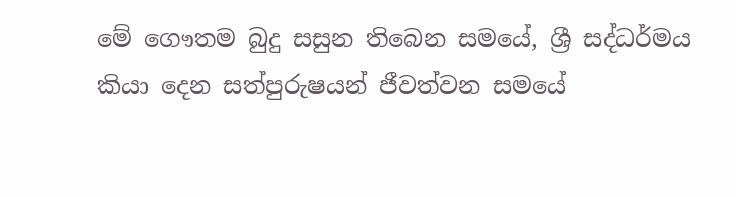මේ ගෞතම බුදු සසුන තිබෙන සමයේ, ශ්‍රී සද්ධර්මය කියා දෙන සත්පුරුෂයන් ජීවත්වන සමයේ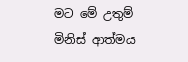මට මේ උතුම් මිනිස් ආත්මය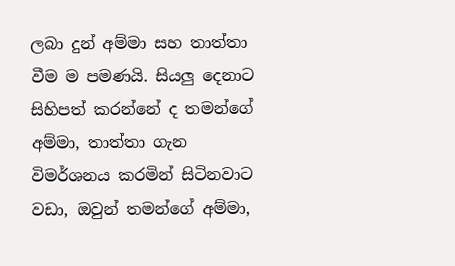ලබා දුන් අම්මා සහ තාත්තා වීම ම පමණයි. සියලු දෙනාට සිහිපත් කරන්නේ ද තමන්ගේ අම්මා, තාත්තා ගැන විමර්ශනය කරමින් සිටිනවාට වඩා, ඔවුන් තමන්ගේ අම්මා,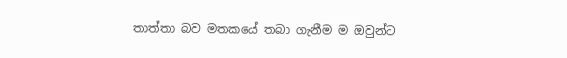තාත්තා බව මතකයේ තබා ගැනීම ම ඔවුන්ට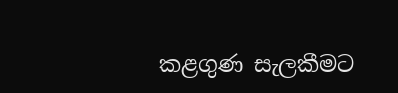කළගුණ සැලකීමට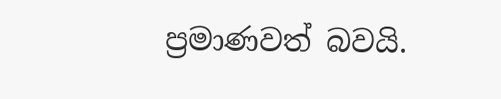ප්‍රමාණවත් බවයි.